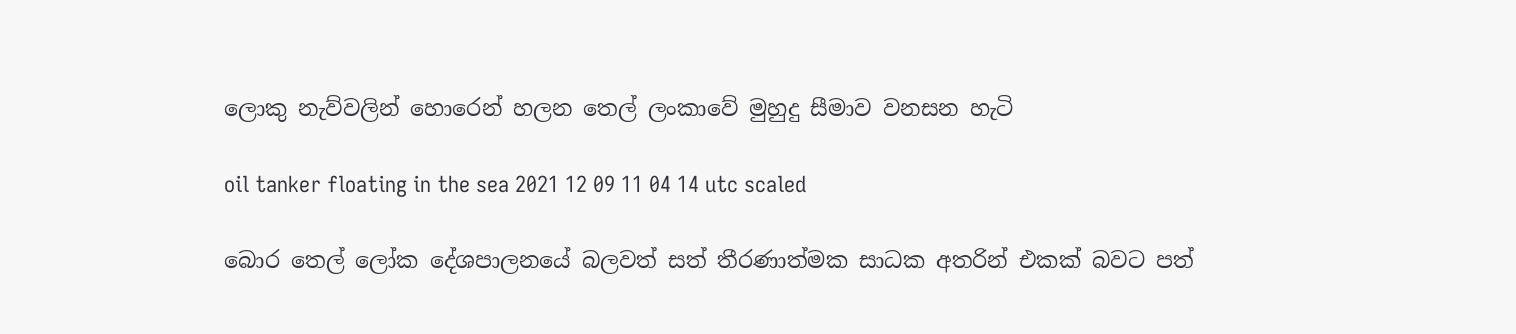ලොකු නැව්වලින් හොරෙන් හලන තෙල් ලංකාවේ මුහුදු සීමාව වනසන හැටි

oil tanker floating in the sea 2021 12 09 11 04 14 utc scaled

බොර තෙල් ලෝක දේශපාලනයේ බලවත් සත් තීරණාත්මක සාධක අතරින් එකක් බවට පත්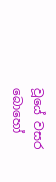වූයේ වසර බොහෝ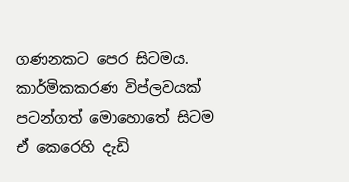ගණනකට පෙර සිටමය. කාර්මිකකරණ විප්ලවයක් පටන්ගත් මොහොතේ සිටම ඒ කෙරෙහි දැඩි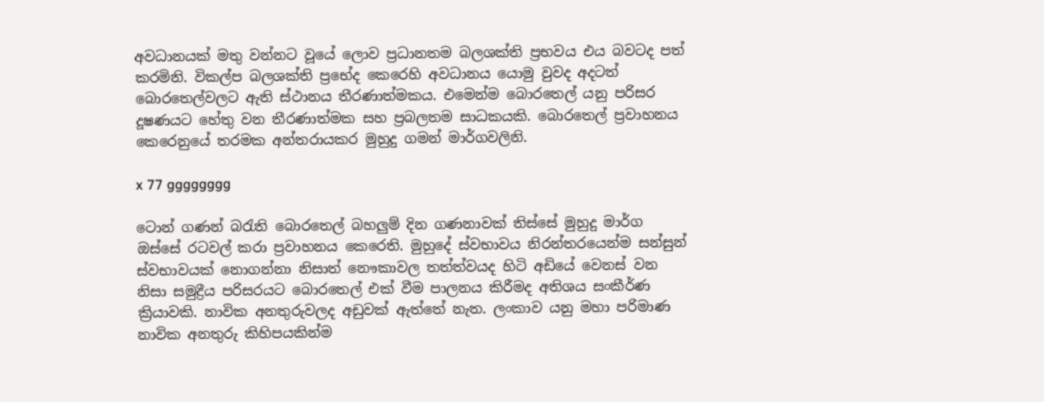අවධානයක් මතු වන්නට වූයේ ලොව ප්‍රධානතම බලශක්ති ප්‍රභවය එය බවටද පත් කරමිනි. විකල්ප බලශක්ති ප්‍රභේද කෙරෙහි අවධානය යොමු වුවද අදටත් බොරතෙල්වලට ඇති ස්ථානය තීරණාත්මකය. එමෙන්ම බොරතෙල් යනු පරිසර දූෂණයට හේතු වන තීරණාත්මක සහ ප්‍රබලතම සාධකයකි. බොරතෙල් ප්‍රවාහනය කෙරෙනුයේ තරමක අන්තරායකර මුහුදු ගමන් මාර්ගවලිනි.

x 77 gggggggg

ටොන් ගණන් බරැති බොරතෙල් බහලුම් දින ගණනාවක් තිස්සේ මුහුදු මාර්ග ඔස්සේ රටවල් කරා ප්‍රවාහනය කෙරෙති. මුහුදේ ස්වභාවය නිරන්තරයෙන්ම සන්සුන් ස්වභාවයක් නොගන්නා නිසාත් නෞකාවල තත්ත්වයද හිටි අඩියේ වෙනස් වන නිසා සමුද්‍රීය පරිසරයට බොරතෙල් එක් වීම පාලනය කිරීමද අතිශය සංකීර්ණ ක්‍රියාවකි. නාවික අනතුරුවලද අඩුවක් ඇත්තේ නැත. ලංකාව යනු මහා පරිමාණ නාවික අනතුරු කිහිපයකින්ම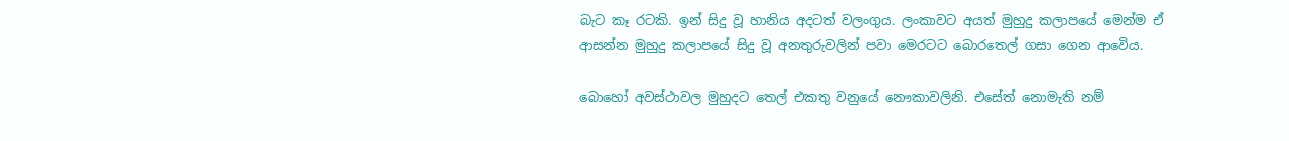බැට කෑ රටකි. ඉන් සිදු වූ හානිය අදටත් වලංගුය. ලංකාවට අයත් මුහුදු කලාපයේ මෙන්ම ඒ ආසන්න මුහුදු කලාපයේ සිදු වූ අනතුරුවලින් පවා මෙරටට බොරතෙල් ගසා ගෙන ආවෙිය.

බොහෝ අවස්ථාවල මුහුදට තෙල් එකතු වනුයේ නෞකාවලිනි. එසේත් නොමැති නම්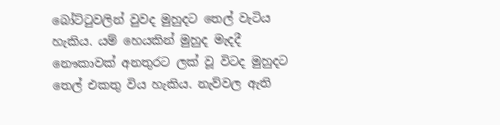බෝට්ටුවලින් වුවද මුහුදට තෙල් වැටිය හැකිය. යම් හෙයකින් මුහුද මැදදී නෞකාවක් අනතුරට ලක් වූ විටද මුහුදට තෙල් එකතු විය හැකිය. නැව්වල ඇති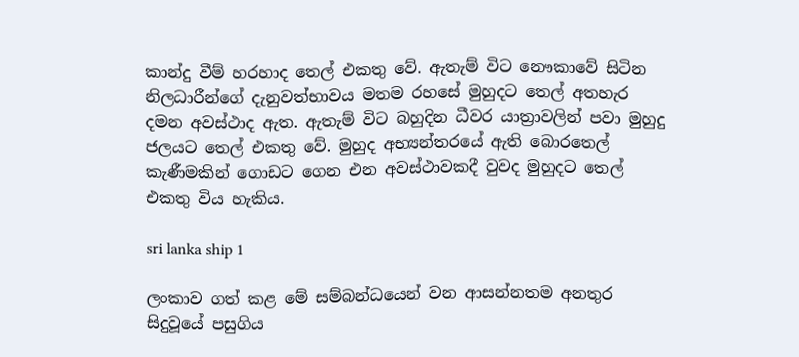කාන්දු වීම් හරහාද තෙල් එකතු වේ. ඇතැම් විට නෞකාවේ සිටින නිලධාරීන්ගේ දැනුවත්භාවය මතම රහසේ මුහුදට තෙල් අතහැර දමන අවස්ථාද ඇත. ඇතැම් විට බහුදින ධීවර යාත්‍රාවලින් පවා මුහුදු ජලයට තෙල් එකතු වේ. මුහුද අභ්‍යන්තරයේ ඇති බොරතෙල් කැණීමකින් ගොඩට ගෙන එන අවස්ථාවකදී වුවද මුහුදට තෙල් එකතු විය හැකිය.

sri lanka ship 1

ලංකාව ගත් කළ මේ සම්බන්ධයෙන් වන ආසන්නතම අනතුර සිදුවූයේ පසුගිය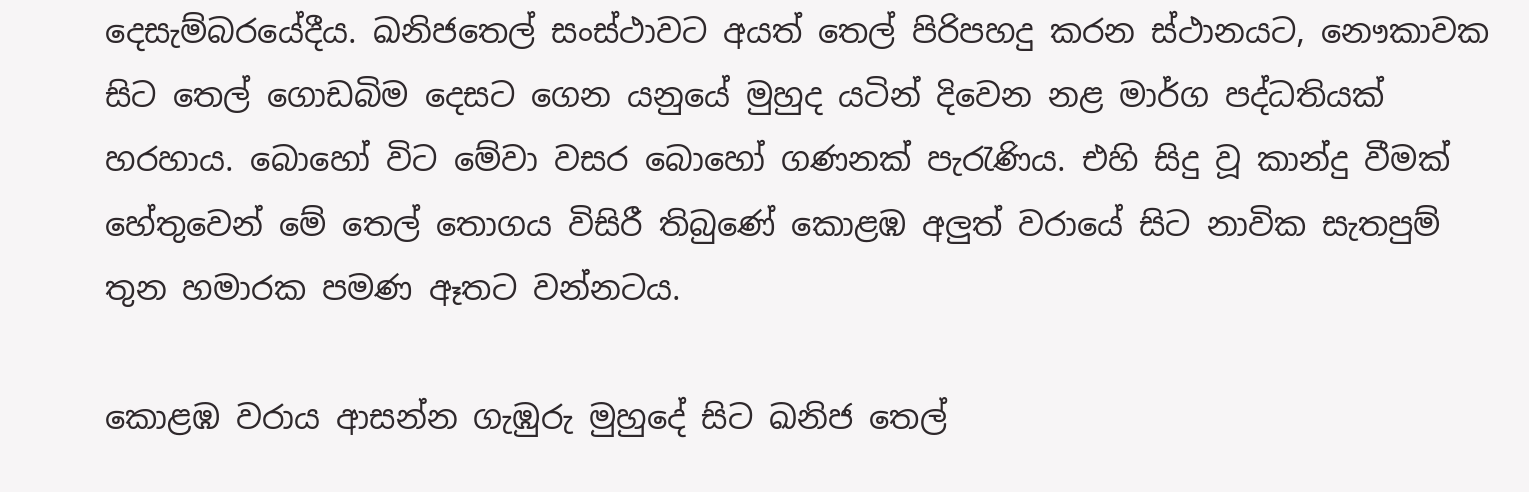දෙසැම්බරයේදීය. ඛනිජතෙල් සංස්ථාවට අයත් තෙල් පිරිපහදු කරන ස්ථානයට, නෞකාවක සිට තෙල් ගොඩබිම දෙසට ගෙන යනුයේ මුහුද යටින් දිවෙන නළ මාර්ග පද්ධතියක් හරහාය. බොහෝ විට මේවා වසර බොහෝ ගණනක් පැරැණිය. එහි සිදු වූ කාන්දු වීමක් හේතුවෙන් මේ තෙල් තොගය විසිරී තිබුණේ කොළඹ අලුත් වරායේ සිට නාවික සැතපුම් තුන හමාරක පමණ ඈතට වන්නටය.

කොළඹ වරාය ආසන්න ගැඹුරු මුහුදේ සිට ඛනිජ තෙල්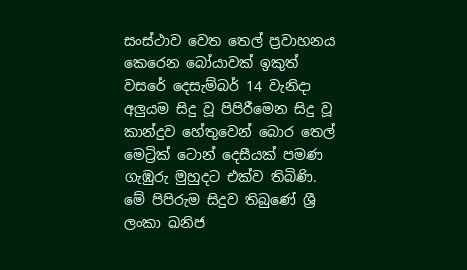සංස්ථාව වෙත තෙල් ප්‍රවාහනය කෙරෙන බෝයාවක් ඉකුත් වසරේ දෙසැම්බර් 14 වැනිදා අලුයම සිදු වූ පිපිරීමෙන සිදු වූ කාන්දුව හේතුවෙන් බොර තෙල් මෙට්‍රික් ටොන් දෙසීයක් පමණ ගැඹුරු මුහුදට එක්ව තිබිණි. මේ පිපිරුම සිදුව තිබුණේ ශ්‍රී ලංකා ඛනිජ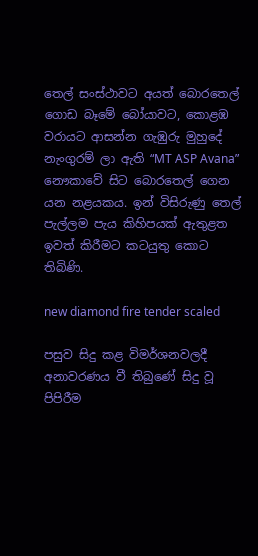තෙල් සංස්ථාවට අයත් බොරතෙල් ගොඩ බෑමේ බෝයාවට, කොළඹ වරායට ආසන්න ගැඹුරු මුහුදේ නැංගුරම් ලා ඇති “MT ASP Avana” නෞකාවේ සිට බොරතෙල් ගෙන යන නළයකය. ඉන් විසිරුණු තෙල් පැල්ලම පැය කිහිපයක් ඇතුළත ඉවත් කිරීමට කටයුතු කොට තිබිණි.

new diamond fire tender scaled

පසුව සිදු කළ විමර්ශනවලදී අනාවරණය වී තිබුණේ සිදු වූ පිපිරීම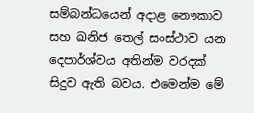සම්බන්ධයෙන් අදාළ නෞකාව සහ ඛනිජ තෙල් සංස්ථාව යන දෙපාර්ශ්වය අතින්ම වරදක් සිදුව ඇති බවය. එමෙන්ම මේ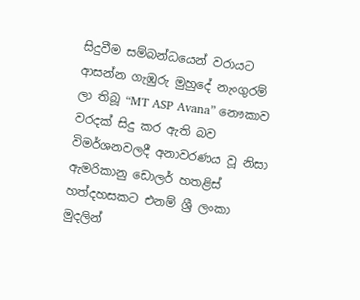සිදුවීම සම්බන්ධයෙන් වරායට ආසන්න ගැඹුරු මුහුදේ නැංගුරම් ලා තිබූ “MT ASP Avana” නෞකාව වරදක් සිදු කර ඇති බව විමර්ශනවලදී අනාවරණය වූ නිසා ඇමරිකානු ඩොලර් හතළිස් හත්දහසකට එනම් ශ්‍රී ලංකා මුදලින්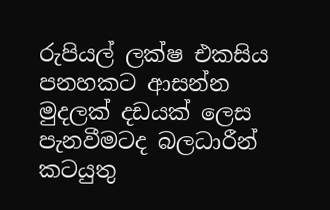රුපියල් ලක්ෂ එකසිය පනහකට ආසන්න මුදලක් දඩයක් ලෙස පැනවීමටද බලධාරීන් කටයුතු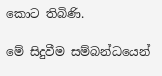කොට තිබිණි.

මේ සිදුවීම සම්බන්ධයෙන්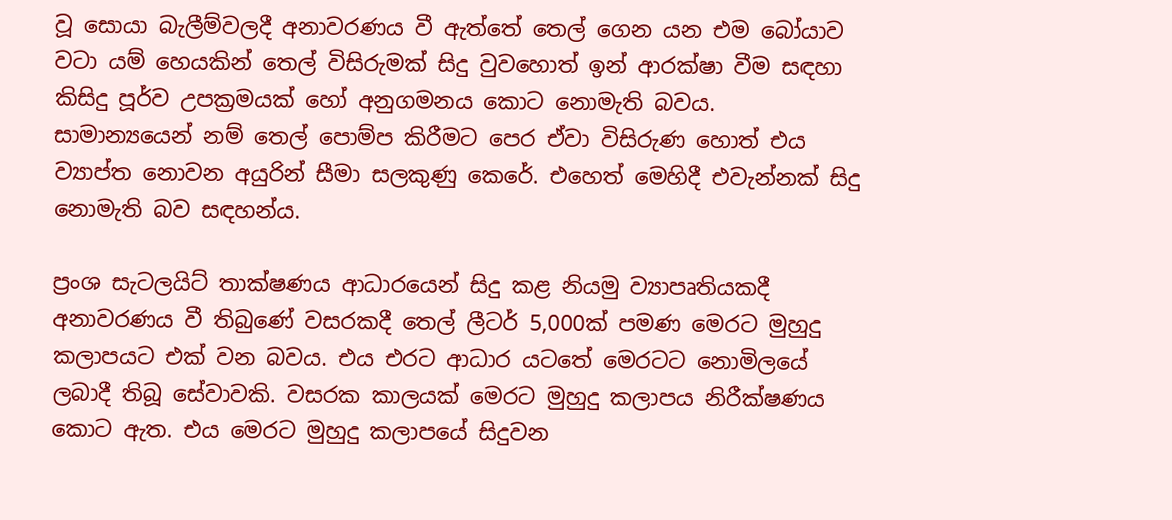වූ සොයා බැලීම්වලදී අනාවරණය වී ඇත්තේ තෙල් ගෙන යන එම බෝයාව වටා යම් හෙයකින් තෙල් විසිරුමක් සිදු වුවහොත් ඉන් ආරක්ෂා වීම සඳහා කිසිදු පූර්ව උපක්‍රමයක් හෝ අනුගමනය කොට නොමැති බවය. සාමාන්‍යයෙන් නම් තෙල් පොම්ප කිරීමට පෙර ඒවා විසිරුණ හොත් එය ව්‍යාප්ත නොවන අයුරින් සීමා සලකුණු කෙරේ. එහෙත් මෙහිදී එවැන්නක් සිදු නොමැති බව සඳහන්ය.

ප්‍රංශ සැටලයිට් තාක්ෂණය ආධාරයෙන් සිදු කළ නියමු ව්‍යාපෘතියකදී අනාවරණය වී තිබුණේ වසරකදී තෙල් ලීටර් 5,000ක් පමණ මෙරට මුහුදු කලාපයට එක් වන බවය. එය එරට ආධාර යටතේ මෙරටට නොමිලයේ ලබාදී තිබූ සේවාවකි. වසරක කාලයක් මෙරට මුහුදු කලාපය නිරීක්ෂණය කොට ඇත. එය මෙරට මුහුදු කලාපයේ සිදුවන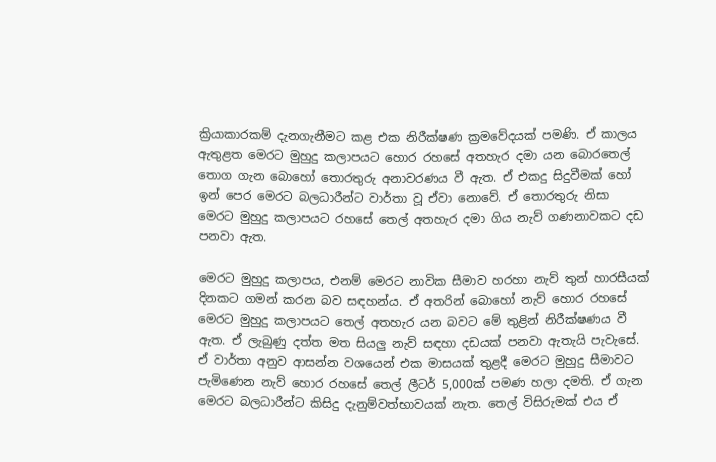ක්‍රියාකාරකම් දැනගැනීමට කළ එක නිරීක්ෂණ ක්‍රමවේදයක් පමණි. ඒ කාලය ඇතුළත මෙරට මුහුදු කලාපයට හොර රහසේ අතහැර දමා යන බොරතෙල් තොග ගැන බොහෝ තොරතුරු අනාවරණය වී ඇත. ඒ එකදු සිදුවීමක් හෝ ඉන් පෙර මෙරට බලධාරීන්ට වාර්තා වූ ඒවා නොවේ. ඒ තොරතුරු නිසා මෙරට මුහුදු කලාපයට රහසේ තෙල් අතහැර දමා ගිය නැව් ගණනාවකට දඩ පනවා ඇත.

මෙරට මුහුදු කලාපය, එනම් මෙරට නාවික සීමාව හරහා නැව් තුන් හාරසීයක් දිනකට ගමන් කරන බව සඳහන්ය. ඒ අතරින් බොහෝ නැව් හොර රහසේ මෙරට මුහුදු කලාපයට තෙල් අතහැර යන බවට මේ තුළින් නිරීක්ෂණය වී ඇත. ඒ ලැබුණු දත්ත මත සියලු නැව් සඳහා දඩයක් පනවා ඇතැයි පැවැසේ. ඒ වාර්තා අනුව ආසන්න වශයෙන් එක මාසයක් තුළදී මෙරට මුහුදු සීමාවට පැමිණෙන නැව් හොර රහසේ තෙල් ලීටර් 5,000ක් පමණ හලා දමති. ඒ ගැන මෙරට බලධාරීන්ට කිසිදු දැනුම්වත්භාවයක් නැත. තෙල් විසිරුමක් එය ඒ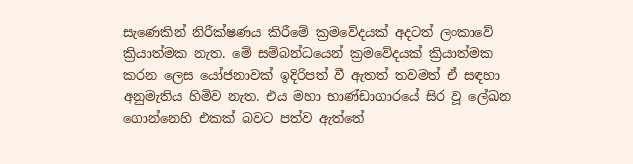සැණෙකින් නිරීක්ෂණය කිරීමේ ක්‍රමවේදයක් අදටත් ලංකාවේ ක්‍රියාත්මක නැත. මේ සම්බන්ධයෙන් ක්‍රමවේදයක් ක්‍රියාත්මක කරන ලෙස යෝජනාවක් ඉදිරිපත් වී ඇතත් තවමත් ඒ සඳහා අනුමැතිය හිමිව නැත. එය මහා භාණ්ඩාගාරයේ සිර වූ ලේඛන ගොන්නෙහි එකක් බවට පත්ව ඇත්තේ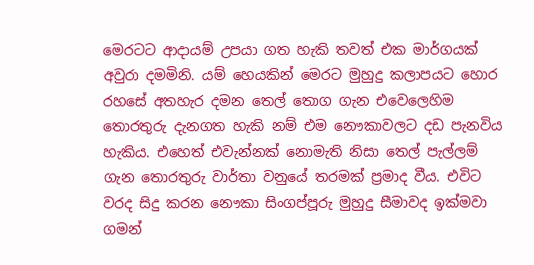මෙරටට ආදායම් උපයා ගත හැකි තවත් එක මාර්ගයක් අවුරා දමමිනි. යම් හෙයකින් මෙරට මුහුදු කලාපයට හොර රහසේ අතහැර දමන තෙල් තොග ගැන එවෙලෙහිම තොරතුරු දැනගත හැකි නම් එම නෞකාවලට දඩ පැනවිය හැකිය. එහෙත් එවැන්නක් නොමැති නිසා තෙල් පැල්ලම් ගැන තොරතුරු වාර්තා වනුයේ තරමක් ප්‍රමාද වීය. එවිට වරද සිදු කරන නෞකා සිංගප්පූරු මුහුදු සීමාවද ඉක්මවා ගමන්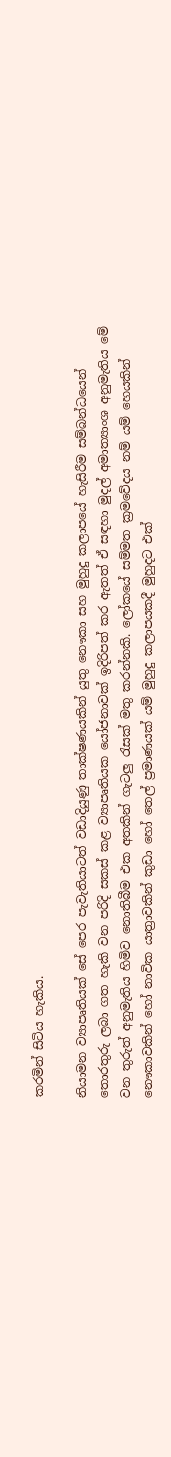කරමින් සිටිය හැකිය.

නියාමන ව්‍යාපෘතියක් සේ පෙර පැවැතියාටත් වඩාදියුණු තාක්ෂණයකින් යුතු නෞකා සහ මුහුදු කලාපයේ හැසිරීම සම්බන්ධයෙන් තොරතුරු ලබා ගත හැකි වන පරිදි සකස් කළ ව්‍යාපෘතියක යෝජනාවක් ඉදිරිපත් කර ඇතත් ඒ සඳහා මුදල් අමාත්‍යාංශ අනුමැතිය මේ වන තුරුත් අනුමැතිය හිමිව නොතිබීම එක අතකින් ගැටලු රැසක් මතු කරන්නකි. ලෝකයේ සම්මත ක්‍රමවේදය නම් යම් හෙයකින් නෞකාවකින් හෝ නාවික යාත්‍රාවකින් කුඩා හෝ තෙල් ප්‍රමාණයක් යම් මුහුදු කලාපයකදී මුහුදට එක්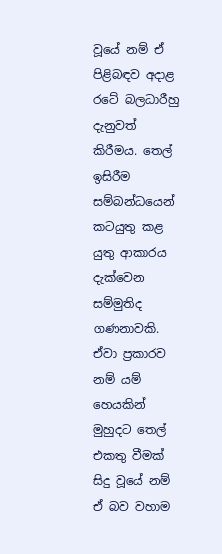වූයේ නම් ඒ පිළිබඳව අදාළ රටේ බලධාරීහු දැනුවත් කිරීමය. තෙල් ඉසිරීම සම්බන්ධයෙන් කටයුතු කළ යුතු ආකාරය දැක්වෙන සම්මුතිද ගණනාවකි. ඒවා ප්‍රකාරව නම් යම් හෙයකින් මුහුදට තෙල් එකතු වීමක් සිදු වූයේ නම් ඒ බව වහාම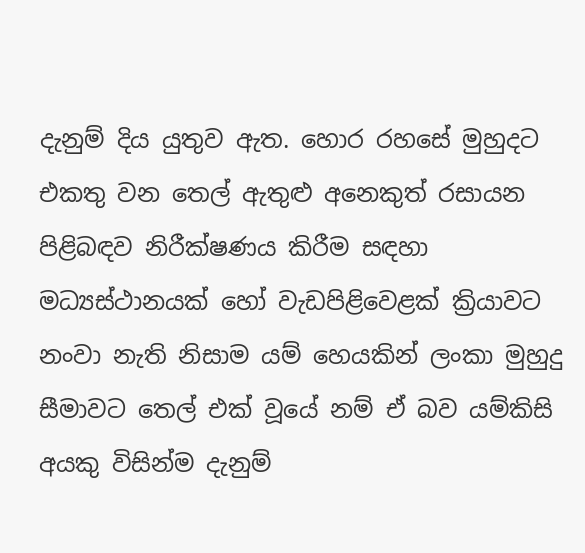දැනුම් දිය යුතුව ඇත. හොර රහසේ මුහුදට එකතු වන තෙල් ඇතුළු අනෙකුත් රසායන පිළිබඳව නිරීක්ෂණය කිරීම සඳහා මධ්‍යස්ථානයක් හෝ වැඩපිළිවෙළක් ක්‍රියාවට නංවා නැති නිසාම යම් හෙයකින් ලංකා මුහුදු සීමාවට තෙල් එක් වූයේ නම් ඒ බව යම්කිසි අයකු විසින්ම දැනුම්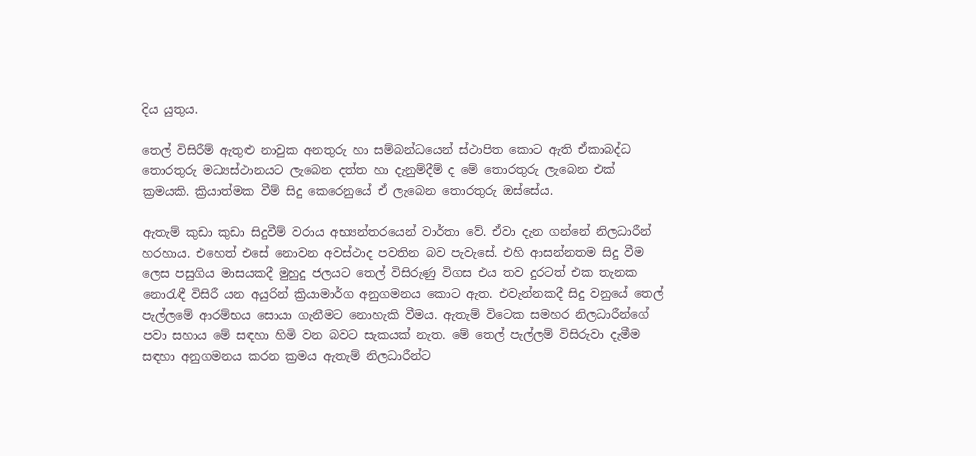දිය යුතුය.

තෙල් විසිරීම් ඇතුළු නාවුක අනතුරු හා සම්බන්ධයෙන් ස්ථාපිත කොට ඇති ඒකාබද්ධ තොරතුරු මධ්‍යස්ථානයට ලැබෙන දත්ත හා දැනුම්දීම් ද මේ තොරතුරු ලැබෙන එක් ක්‍රමයකි. ක්‍රියාත්මක වීම් සිදු කෙරෙනුයේ ඒ ලැබෙන තොරතුරු ඔස්සේය.

ඇතැම් කුඩා කුඩා සිදුවීම් වරාය අභ්‍යන්තරයෙන් වාර්තා වේ. ඒවා දැන ගන්නේ නිලධාරීන් හරහාය. එහෙත් එසේ නොවන අවස්ථාද පවතින බව පැවැසේ. එහි ආසන්නතම සිදු වීම ලෙස පසුගිය මාසයකදී මුහුදු ජලයට තෙල් විසිරුණු විගස එය තව දුරටත් එක තැනක නොරැඳී විසිරී යන අයුරින් ක්‍රියාමාර්ග අනුගමනය කොට ඇත. එවැන්නකදී සිදු වනුයේ තෙල් පැල්ලමේ ආරම්භය සොයා ගැනීමට නොහැකි වීමය. ඇතැම් විටෙක සමහර නිලධාරීන්ගේ පවා සහාය මේ සඳහා හිමි වන බවට සැකයක් නැත. මේ තෙල් පැල්ලම් විසිරුවා දැමීම සඳහා අනුගමනය කරන ක්‍රමය ඇතැම් නිලධාරීන්ට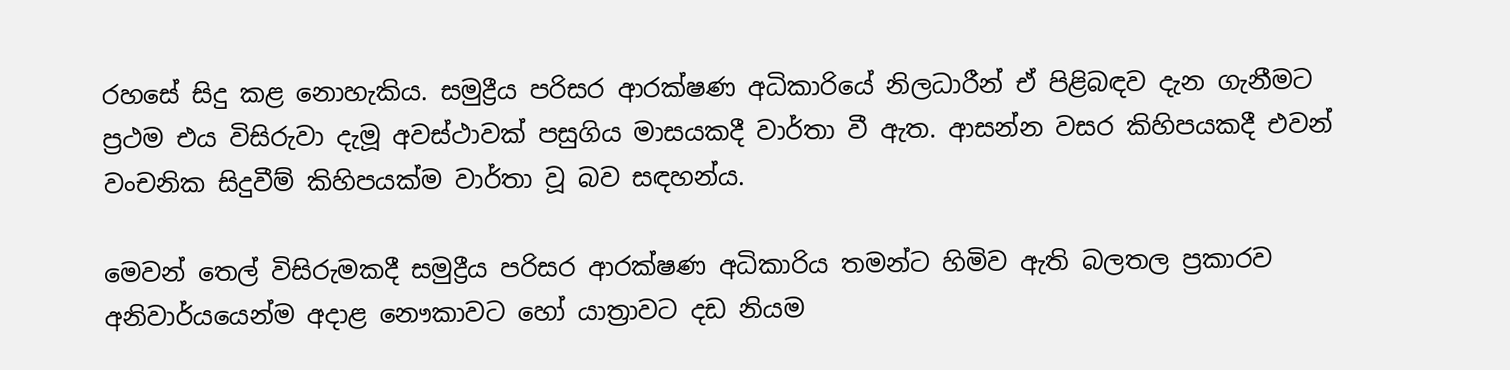රහසේ සිදු කළ නොහැකිය. සමුද්‍රීය පරිසර ආරක්ෂණ අධිකාරියේ නිලධාරීන් ඒ පිළිබඳව දැන ගැනීමට ප්‍රථම එය විසිරුවා දැමූ අවස්ථාවක් පසුගිය මාසයකදී වාර්තා වී ඇත. ආසන්න වසර කිහිපයකදී එවන් වංචනික සිදුවීම් කිහිපයක්ම වාර්තා වූ බව සඳහන්ය.

මෙවන් තෙල් විසිරුමකදී සමුද්‍රීය පරිසර ආරක්ෂණ අධිකාරිය තමන්ට හිමිව ඇති බලතල ප්‍රකාරව අනිවාර්යයෙන්ම අදාළ නෞකාවට හෝ යාත්‍රාවට දඩ නියම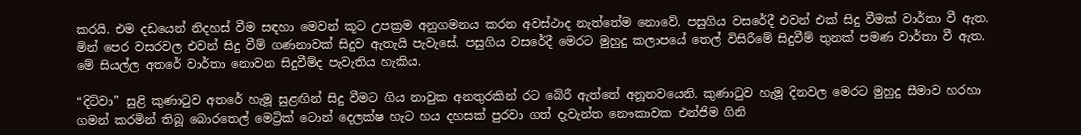කරයි. එම දඩයෙන් නිදහස් වීම සඳහා මෙවන් කූට උපක්‍රම අනුගමනය කරන අවස්ථාද නැත්තේම නොවේ. පසුගිය වසරේදී එවන් එක් සිදු වීමක් වාර්තා වී ඇත. මින් පෙර වසරවල එවන් සිදු වීම් ගණනාවක් සිදුව ඇතැයි පැවැසේ. පසුගිය වසරේදී මෙරට මුහුදු කලාපයේ තෙල් විසිරීමේ සිදුවීම් තුනක් පමණ වාර්තා වී ඇත. මේ සියල්ල අතරේ වාර්තා නොවන සිදුවීම්ද පැවැතිය හැකිය.

“දිට්වා” සුළි කුණාටුව අතරේ හැමූ සුළඟින් සිදු වීමට ගිය නාවුක අනතුරකින් රට බේරී ඇත්තේ අනූනවයෙනි. කුණාටුව හැමූ දිනවල මෙරට මුහුදු සීමාව හරහා ගමන් කරමින් තිබූ බොරතෙල් මෙට්‍රික් ටොන් දෙලක්ෂ හැට හය දහසක් පුරවා ගත් දැවැන්ත නෞකාවක එන්ජිම ගිනි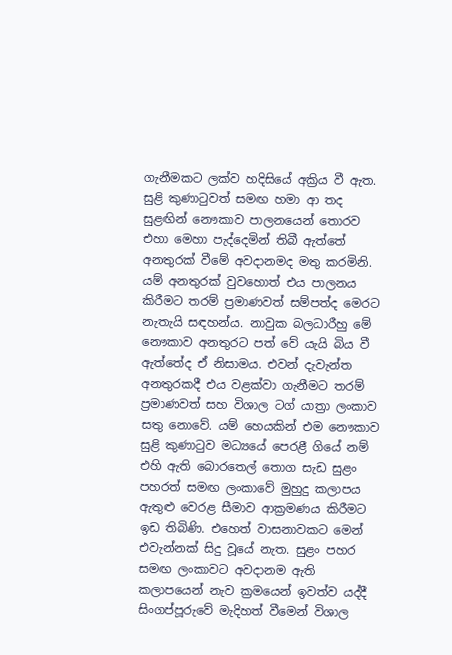ගැනීමකට ලක්ව හදිසියේ අක්‍රිය වී ඇත. සුළි කුණාටුවත් සමඟ හමා ආ තද සුළඟින් නෞකාව පාලනයෙන් තොරව එහා මෙහා පැද්දෙමින් තිබී ඇත්තේ අනතුරක් වීමේ අවදානමද මතු කරමිනි. යම් අනතුරක් වුවහොත් එය පාලනය කිරීමට තරම් ප්‍රමාණවත් සම්පත්ද මෙරට නැතැයි සඳහන්ය. නාවුක බලධාරීහු මේ නෞකාව අනතුරට පත් වේ යැයි බිය වී ඇත්තේද ඒ නිසාමය. එවන් දැවැන්ත අනතුරකදී එය වළක්වා ගැනීමට තරම් ප්‍රමාණවත් සහ විශාල ටග් යාත්‍රා ලංකාව සතු නොවේ. යම් හෙයකින් එම නෞකාව සුළි කුණාටුව මධ්‍යයේ පෙරළී ගියේ නම් එහි ඇති බොරතෙල් තොග සැඩ සුළං පහරත් සමඟ ලංකාවේ මුහුදු කලාපය ඇතුළු වෙරළ සීමාව ආක්‍රමණය කිරීමට ඉඩ තිබිණි. එහෙත් වාසනාවකට මෙන් එවැන්නක් සිදු වූයේ නැත. සුළං පහර සමඟ ලංකාවට අවදානම ඇති කලාපයෙන් නැව ක්‍රමයෙන් ඉවත්ව යද්දී සිංගප්පූරුවේ මැදිහත් වීමෙන් විශාල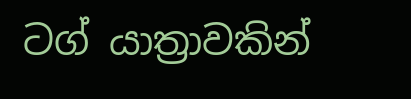ටග් යාත්‍රාවකින්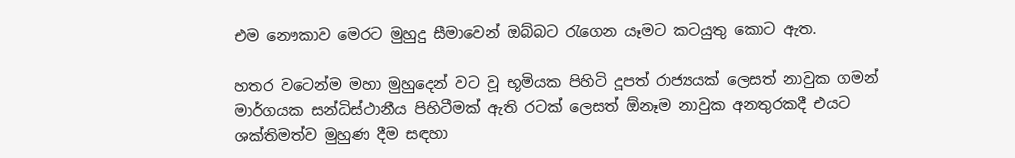එම නෞකාව මෙරට මුහුදු සීමාවෙන් ඔබ්බට රැගෙන යෑමට කටයුතු කොට ඇත.

හතර වටෙන්ම මහා මුහුදෙන් වට වූ භූමියක පිහිටි දූපත් රාජ්‍යයක් ලෙසත් නාවුක ගමන් මාර්ගයක සන්ධිස්ථානීය පිහිටීමක් ඇති රටක් ලෙසත් ඕනෑම නාවුක අනතුරකදී එයට ශක්තිමත්ව මුහුණ දීම සඳහා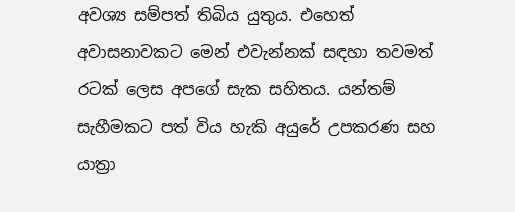අවශ්‍ය සම්පත් තිබිය යුතුය. එහෙත් අවාසනාවකට මෙන් එවැන්නක් සඳහා තවමත් රටක් ලෙස අපගේ සැක සහිතය. යන්තම් සැහීමකට පත් විය හැකි අයුරේ උපකරණ සහ යාත්‍රා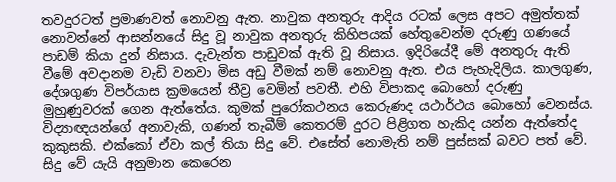තවදුරටත් ප්‍රමාණවත් නොවනු ඇත. නාවුක අනතුරු ආදිය රටක් ලෙස අපට අමුත්තක් නොවන්නේ ආසන්නයේ සිදු වූ නාවුක අනතුරු කිහිපයක් හේතුවෙන්ම දරුණු ගණයේ පාඩම් කියා දුන් නිසාය. දැවැන්ත පාඩුවක් ඇති වූ නිසාය. ඉදිරියේදී මේ අනතුරු ඇති වීමේ අවදානම වැඩි වනවා මිස අඩු වීමක් නම් නොවනු ඇත. එය පැහැදිලිය. කාලගුණ, දේශගුණ විපර්යාස ක්‍රමයෙන් තීව්‍ර වෙමින් පවතී. එහි විපාකද බොහෝ දරුණු මුහුණුවරක් ගෙන ඇත්තේය. කුමක් පුරෝකථනය කෙරුණද යථාර්ථය බොහෝ වෙනස්ය. විද්‍යාඥයන්ගේ අනාවැකි, ගණන් තැබීම් කෙතරම් දුරට පිළිගත හැකිද යන්න ඇත්තේද කුකුසකි. එක්කෝ ඒවා කල් තියා සිදු වේ. එසේත් නොමැති නම් පුස්සක් බවට පත් වේ. සිදු වේ යැයි අනුමාන කෙරෙන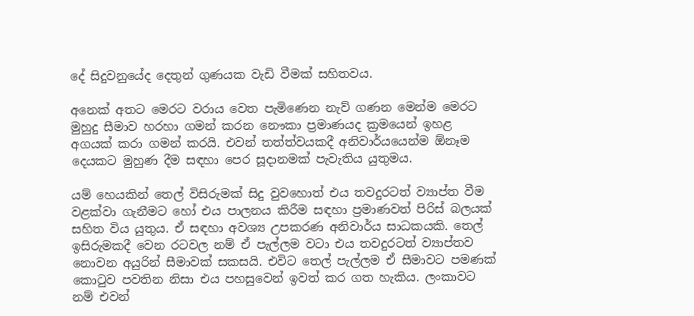දේ සිදුවනුයේද දෙතුන් ගුණයක වැඩි වීමක් සහිතවය.

අනෙක් අතට මෙරට වරාය වෙත පැමිණෙන නැව් ගණන මෙන්ම මෙරට මුහුදු සීමාව හරහා ගමන් කරන නෞකා ප්‍රමාණයද ක්‍රමයෙන් ඉහළ අගයක් කරා ගමන් කරයි. එවන් තත්ත්වයකදී අනිවාර්යයෙන්ම ඕනෑම දෙයකට මුහුණ දීම සඳහා පෙර සූදානමක් පැවැතිය යුතුමය.

යම් හෙයකින් තෙල් විසිරුමක් සිදු වුවහොත් එය තවදුරටත් ව්‍යාප්ත වීම වළක්වා ගැනීමට හෝ එය පාලනය කිරීම සඳහා ප්‍රමාණවත් පිරිස් බලයක් සහිත විය යුතුය. ඒ සඳහා අවශ්‍ය උපකරණ අනිවාර්ය සාධකයකි. තෙල් ඉසිරුමකදී වෙන රටවල නම් ඒ පැල්ලම වටා එය තවදුරටත් ව්‍යාප්තව නොවන අයුරින් සීමාවක් සකසයි. එවිට තෙල් පැල්ලම ඒ සීමාවට පමණක් කොටුව පවතින නිසා එය පහසුවෙන් ඉවත් කර ගත හැකිය. ලංකාවට නම් එවන්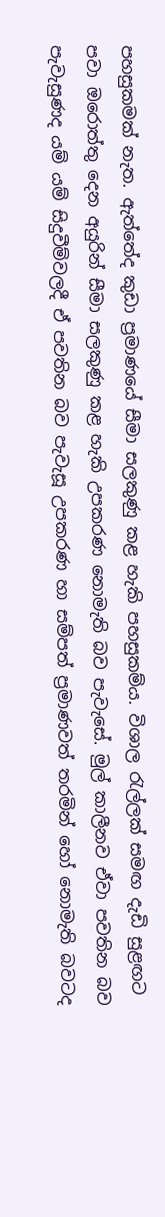පහසුකමක් නැත. ඇත්තේද කුඩා ප්‍රමාණයේ සීමා සලකුණු කළ හැකි පහසුකම්ය. විශාල රැල්ලක් සමඟ දැඩි සුළඟට පවා ඔරොත්තු දෙන අයුරින් සීමා සලකුණු කළ හැකි උපකරණ නොමැති බව පැවැසේ. මුල් කාලීනව ඒවා පවතින බව පැවැසුණද යම් යම් සිදුවීම්වලදී ඒ පවතින බව පැවැසූ උපකරණ හා සම්පත් ප්‍රමාණවත් තරමින් හෝ නොමැති බවටද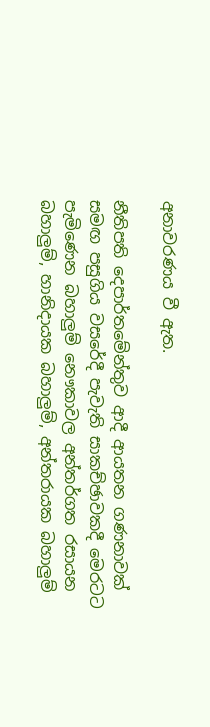අනාවරණය වී ඇත.

නීතිපති දෙපාර්තමේන්තුව ආදී ආයතන ගණනාවක් සමඟ පසුගිය වසරේදී පැවැති සාකච්ඡාවකදී මෙරටට පැමිණෙන බහාලුම් නෞකාවල අන්තර්ගත රසායන බහාලුම්, හානිදායක බහාලුම්, අන්තරායක බහාලුම්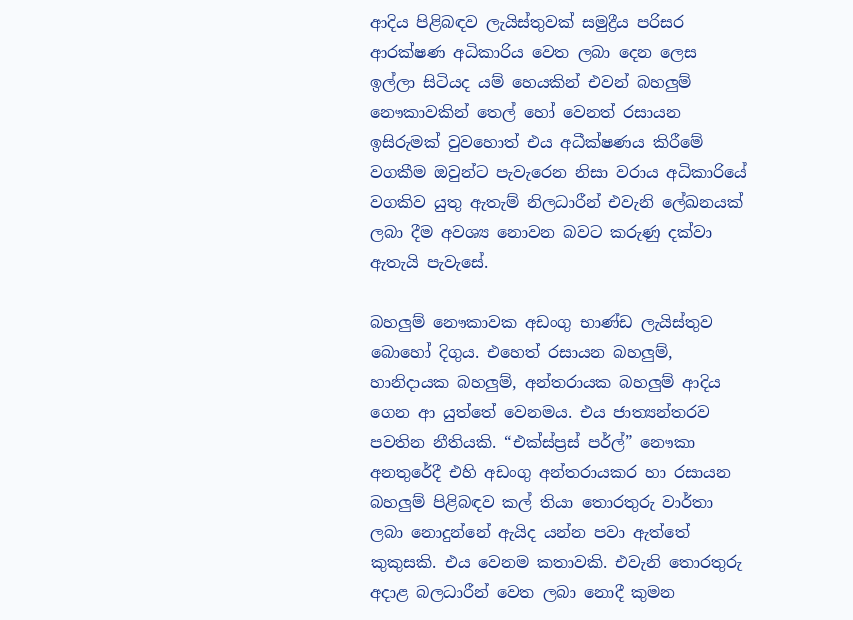ආදිය පිළිබඳව ලැයිස්තුවක් සමුද්‍රීය පරිසර ආරක්ෂණ අධිකාරිය වෙත ලබා දෙන ලෙස ඉල්ලා සිටියද යම් හෙයකින් එවන් බහලුම් නෞකාවකින් තෙල් හෝ වෙනත් රසායන ඉසිරුමක් වුවහොත් එය අධීක්ෂණය කිරීමේ වගකීම ඔවුන්ට පැවැරෙන නිසා වරාය අධිකාරියේ වගකිව යුතු ඇතැම් නිලධාරීන් එවැනි ලේඛනයක් ලබා දීම අවශ්‍ය නොවන බවට කරුණු දක්වා ඇතැයි පැවැසේ.

බහලුම් නෞකාවක අඩංගු භාණ්ඩ ලැයිස්තුව බොහෝ දිගුය. එහෙත් රසායන බහලුම්, හානිදායක බහලුම්, අන්තරායක බහලුම් ආදිය ගෙන ආ යුත්තේ වෙනමය. එය ජාත්‍යන්තරව පවතින නීතියකි. “එක්ස්ප්‍රස් පර්ල්” නෞකා අනතුරේදී එහි අඩංගු අන්තරායකර හා රසායන බහලුම් පිළිබඳව කල් තියා තොරතුරු වාර්තා ලබා නොදුන්නේ ඇයිද යන්න පවා ඇත්තේ කුකුසකි. එය වෙනම කතාවකි. එවැනි තොරතුරු අදාළ බලධාරීන් වෙත ලබා නොදී කුමන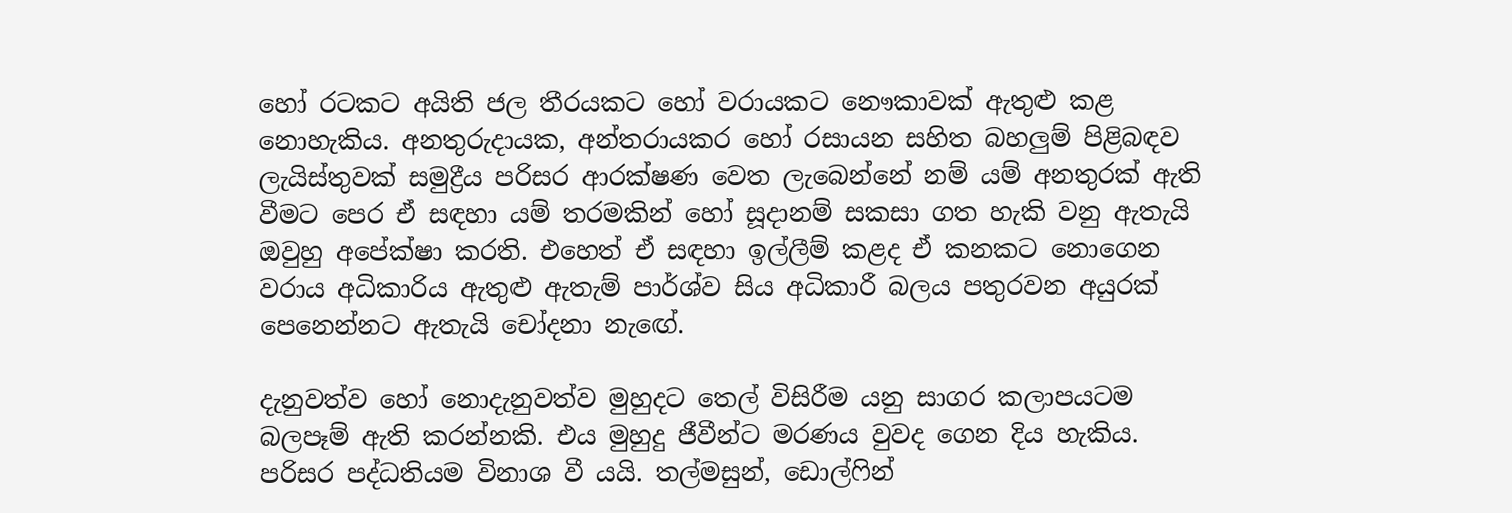හෝ රටකට අයිති ජල තීරයකට හෝ වරායකට නෞකාවක් ඇතුළු කළ නොහැකිය. අනතුරුදායක, අන්තරායකර හෝ රසායන සහිත බහලුම් පිළිබඳව ලැයිස්තුවක් සමුද්‍රීය පරිසර ආරක්ෂණ වෙත ලැබෙන්නේ නම් යම් අනතුරක් ඇති වීමට පෙර ඒ සඳහා යම් තරමකින් හෝ සූදානම් සකසා ගත හැකි වනු ඇතැයි ඔවුහු අපේක්ෂා කරති. එහෙත් ඒ සඳහා ඉල්ලීම් කළද ඒ කනකට නොගෙන වරාය අධිකාරිය ඇතුළු ඇතැම් පාර්ශ්ව සිය අධිකාරී බලය පතුරවන අයුරක් පෙනෙන්නට ඇතැයි චෝදනා නැඟේ.

දැනුවත්ව හෝ නොදැනුවත්ව මුහුදට තෙල් විසිරීම යනු සාගර කලාපයටම බලපෑම් ඇති කරන්නකි. එය මුහුදු ජීවීන්ට මරණය වුවද ගෙන දිය හැකිය. පරිසර පද්ධතියම විනාශ වී යයි. තල්මසුන්, ඩොල්ෆින්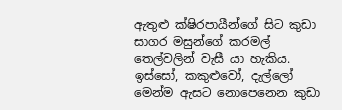ඇතුළු ක්ෂිරපායීන්ගේ සිට කුඩා සාගර මසුන්ගේ කරමල් තෙල්වලින් වැසී යා හැකිය. ඉස්සෝ, කකුළුවෝ, දැල්ලෝ මෙන්ම ඇසට නොපෙනෙන කුඩා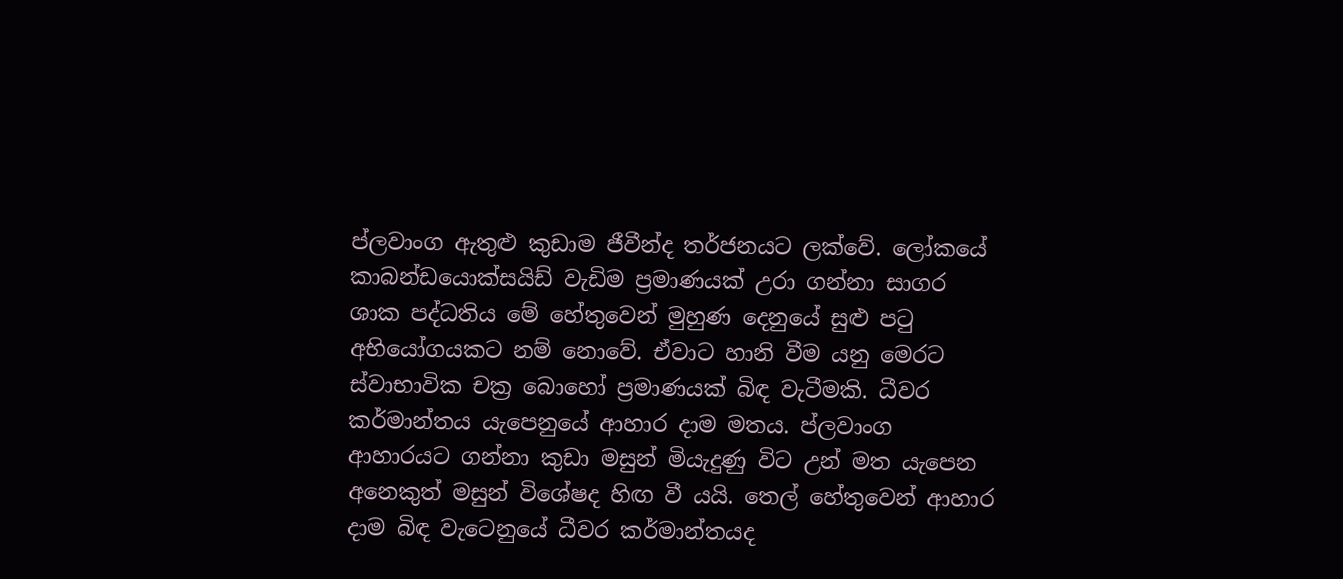ප්ලවාංග ඇතුළු කුඩාම ජීවීන්ද තර්ජනයට ලක්වේ. ලෝකයේ කාබන්ඩයොක්සයිඩ් වැඩිම ප්‍රමාණයක් උරා ගන්නා සාගර ශාක පද්ධතිය මේ හේතුවෙන් මුහුණ දෙනුයේ සුළු පටු අභියෝගයකට නම් නොවේ. ඒවාට හානි වීම යනු මෙරට ස්වාභාවික චක්‍ර බොහෝ ප්‍රමාණයක් බිඳ වැටීමකි. ධීවර කර්මාන්තය යැපෙනුයේ ආහාර දාම මතය. ප්ලවාංග ආහාරයට ගන්නා කුඩා මසුන් මියැදුණු විට උන් මත යැපෙන අනෙකුත් මසුන් විශේෂද හිඟ වී යයි. තෙල් හේතුවෙන් ආහාර දාම බිඳ වැටෙනුයේ ධීවර කර්මාන්තයද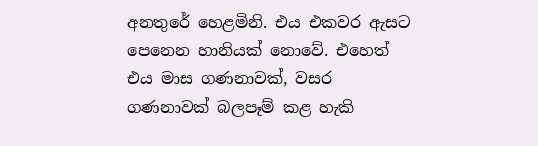අනතුරේ හෙළමිනි. එය එකවර ඇසට පෙනෙන හානියක් නොවේ. එහෙත් එය මාස ගණනාවක්, වසර ගණනාවක් බලපෑම් කළ හැකි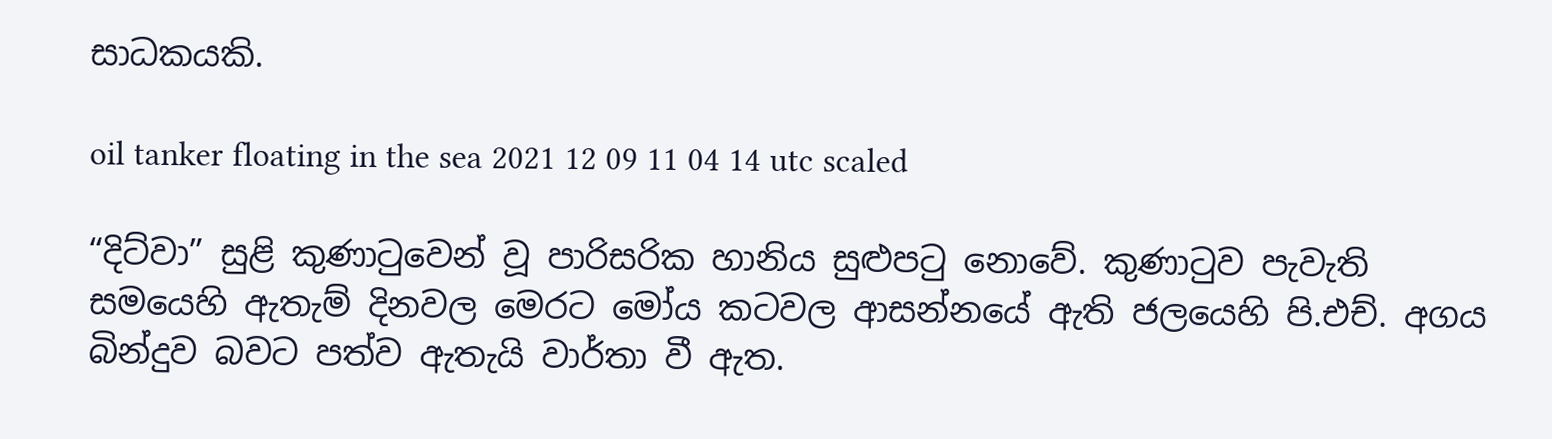සාධකයකි.

oil tanker floating in the sea 2021 12 09 11 04 14 utc scaled

“දිට්වා” සුළි කුණාටුවෙන් වූ පාරිසරික හානිය සුළුපටු නොවේ. කුණාටුව පැවැති සමයෙහි ඇතැම් දිනවල මෙරට මෝය කටවල ආසන්නයේ ඇති ජලයෙහි පි.එච්. අගය බින්දුව බවට පත්ව ඇතැයි වාර්තා වී ඇත.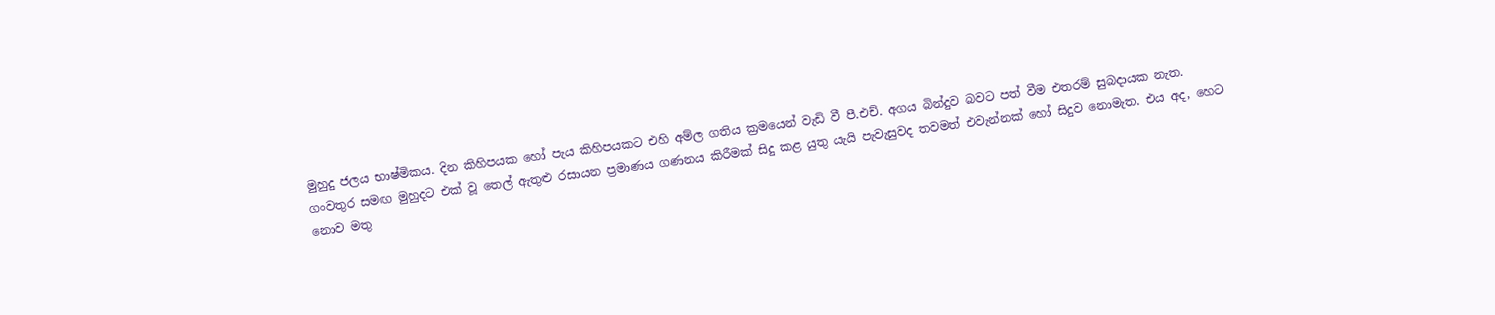මුහුදු ජලය භාෂ්මිකය. දින කිහිපයක හෝ පැය කිහිපයකට එහි අම්ල ගතිය ක්‍රමයෙන් වැඩි වී පී.එච්. අගය බින්දුව බවට පත් වීම එතරම් සුබදායක නැත. ගංවතුර සමඟ මුහුදට එක් වූ තෙල් ඇතුළු රසායන ප්‍රමාණය ගණනය කිරීමක් සිදු කළ යුතු යැයි පැවැසුවද තවමත් එවැන්නක් හෝ සිදුව නොමැත. එය අද, හෙට නොව මතු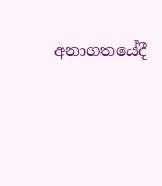අනාගතයේදී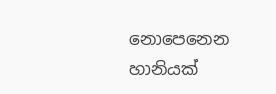නොපෙනෙන හානියක්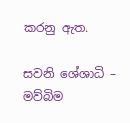කරනු ඇත.

සවනි ශේශාධි – මව්බිම